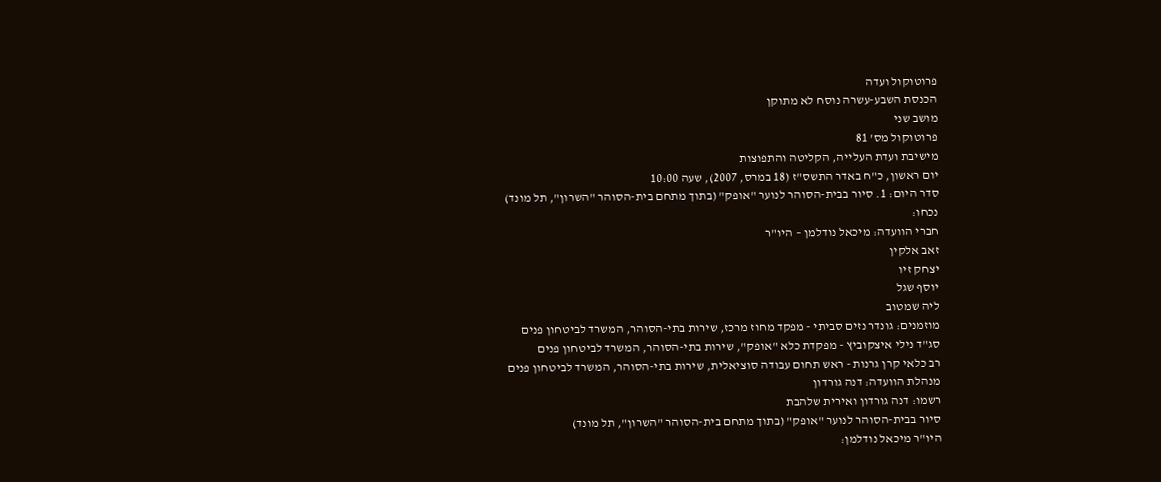פרוטוקול ועדה
הכנסת השבע-עשרה נוסח לא מתוקן
מושב שני
פרוטוקול מס' 81
מישיבת ועדת העלייה, הקליטה והתפוצות
יום ראשון, כ"ח באדר התשס"ז (18 במרס, 2007), שעה 10:00
סדר היום: 1. סיור בבית-הסוהר לנוער "אופק" (בתוך מתחם בית-הסוהר "השרון", תל מונד)
נכחו:
חברי הוועדה: מיכאל נודלמן – היו"ר
זאב אלקין
יצחק זיו
יוסף שגל
ליה שמטוב
מוזמנים: גונדר נזים סביתי - מפקד מחוז מרכז, שירות בתי-הסוהר, המשרד לביטחון פנים
סג"ד נילי איצקוביץ - מפקדת כלא "אופק", שירות בתי-הסוהר, המשרד לביטחון פנים
רב כלאי קרן גרנות - ראש תחום עבודה סוציאלית, שירות בתי-הסוהר, המשרד לביטחון פנים
מנהלת הוועדה: דנה גורדון
רשמו: דנה גורדון ואירית שלהבת
סיור בבית-הסוהר לנוער "אופק" (בתוך מתחם בית-הסוהר "השרון", תל מונד)
היו"ר מיכאל נודלמן: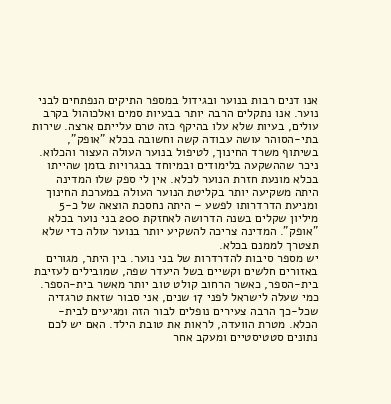אנו דנים רבות בנוער ובגידול במספר התיקים הנפתחים לבני נוער. אנו נתקלים הרבה יותר בבעיות סמים ואלכוהול בקרב עולים, בעיות שלא עלו בהיקף כזה טרם עלייתם ארצה. שירות בתי-הסוהר עושה עבודה קשה וחשובה בכלא "אופק", בשיתוף משרד החינוך, לטיפול בנוער העולה העצור והכלוא. ניכר שההשקעה בלימודים ובמיוחד בבגרויות בזמן שהייתו בכלא מונעת חזרת הנוער לכלא. אין לי ספק שלו המדינה היתה משקיעה יותר בקליטת הנוער העולה במערכת החינוך ומניעת הדרדרותו לפשע – היתה נחסכת הוצאה של כ-5 מיליון שקלים בשנה הדרושה לאחזקת 200 בני נוער בכלא "אופק". המדינה צריכה להשקיע יותר בנוער עולה כדי שלא תצטרך לממנם בכלא.
יש מספר סיבות להדרדרות של בני נוער. בין היתר, מגורים באזורים חלשים וקשיים בשל היעדר שפה, שמובילים לעזיבת בית-הספר, כאשר הרחוב קולט טוב יותר מאשר בית-הספר.
כמי שעלה לישראל לפני 17 שנים, אני סבור שזאת טרגדיה שכל-כך הרבה צעירים נופלים לבור הזה ומגיעים לבית-הכלא. מטרת הוועדה, לראות את טובת הילד. האם יש לכם נתונים סטטיסטיים ומעקב אחר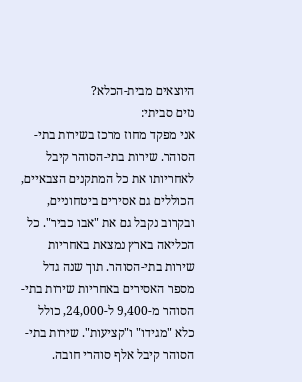היוצאים מבית-הכלא?
נזים סביתי:
אני מפקד מחוז מרכז בשירות בתי-הסוהר. שירות בתי-הסוהר קיבל לאחריותו את כל המתקנים הצבאיים, הכוללים גם אסירים ביטחוניים, ובקרוב נקבל גם את "אבו כביר". כל הכליאה בארץ נמצאת באחריות שירות בתי-הסוהר. תוך שנה גדל מספר האסירים באחריות שירות בתי-הסוהר מ-9,400 ל-24,000, כולל כלא "מגידו" ו"קציעות". שירות בתי-הסוהר קיבל אלף סוהרי חובה.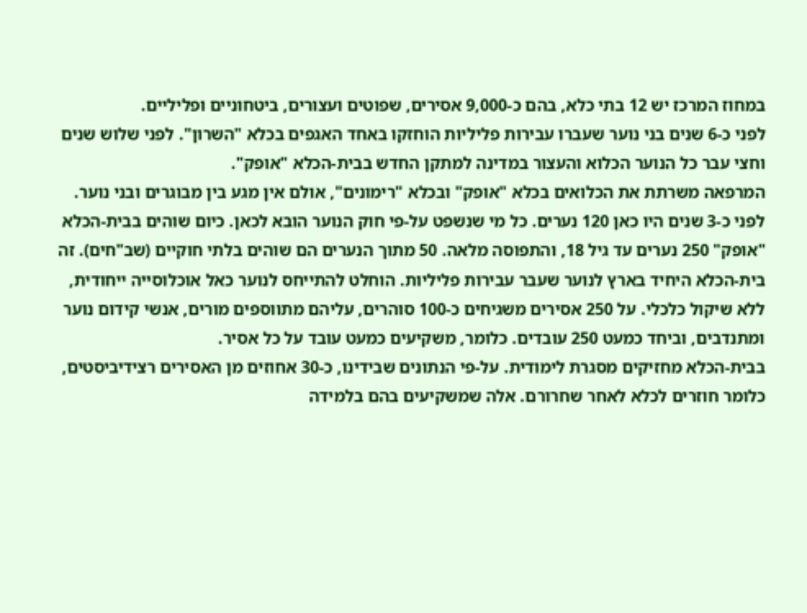במחוז המרכז יש 12 בתי כלא, בהם כ-9,000 אסירים, שפוטים ועצורים, ביטחוניים ופליליים.
לפני כ-6 שנים בני נוער שעברו עבירות פליליות הוחזקו באחד האגפים בכלא "השרון". לפני שלוש שנים וחצי עבר כל הנוער הכלוא והעצור במדינה למתקן החדש בבית-הכלא "אופק".
המרפאה משרתת את הכלואים בכלא "אופק" ובכלא "רימונים", אולם אין מגע בין מבוגרים ובני נוער.
לפני כ-3 שנים היו כאן 120 נערים. כל מי שנשפט על-פי חוק הנוער הובא לכאן. כיום שוהים בבית-הכלא "אופק" 250 נערים עד גיל 18, והתפוסה מלאה. 50 מתוך הנערים הם שוהים בלתי חוקיים (שב"חים). זה בית-הכלא היחיד בארץ לנוער שעבר עבירות פליליות. הוחלט להתייחס לנוער כאל אוכלוסייה ייחודית, ללא שיקול כלכלי. על 250 אסירים משגיחים כ-100 סוהרים, עליהם מתווספים מורים, אנשי קידום נוער ומתנדבים, וביחד כמעט 250 עובדים. כלומר, משקיעים כמעט עובד על כל אסיר.
בבית-הכלא מחזיקים מסגרת לימודית. על-פי הנתונים שבידינו, כ-30 אחוזים מן האסירים רצידיביסטים, כלומר חוזרים לכלא לאחר שחרורם. אלה שמשקיעים בהם בלמידה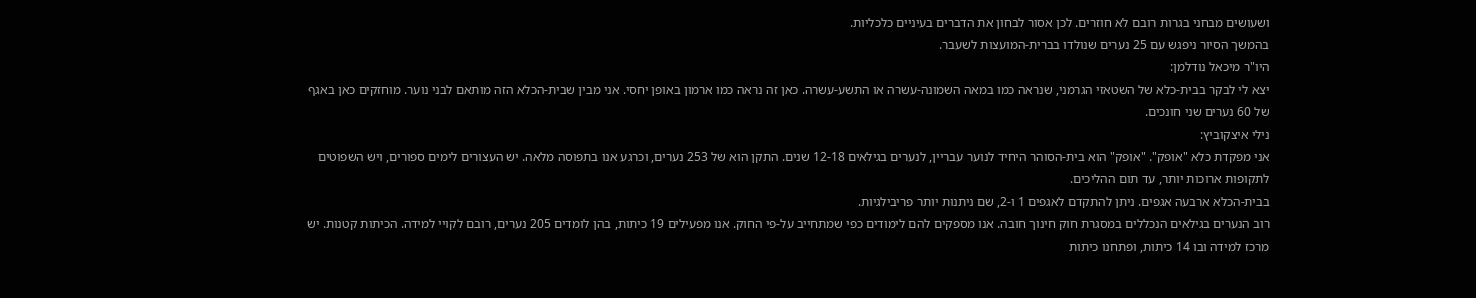ושעושים מבחני בגרות רובם לא חוזרים. לכן אסור לבחון את הדברים בעיניים כלכליות.
בהמשך הסיור ניפגש עם 25 נערים שנולדו בברית-המועצות לשעבר.
היו"ר מיכאל נודלמן:
יצא לי לבקר בבית-כלא של השטאזי הגרמני, שנראה כמו במאה השמונה-עשרה או התשע-עשרה. כאן זה נראה כמו ארמון באופן יחסי. אני מבין שבית-הכלא הזה מותאם לבני נוער. מוחזקים כאן באגף של 60 נערים שני חונכים.
נילי איצקוביץ:
אני מפקדת כלא "אופק". "אופק" הוא בית-הסוהר היחיד לנוער עבריין, לנערים בגילאים 12-18 שנים. התקן הוא של 253 נערים, וכרגע אנו בתפוסה מלאה. יש העצורים לימים ספורים, ויש השפוטים לתקופות ארוכות יותר, עד תום ההליכים.
בבית-הכלא ארבעה אגפים. ניתן להתקדם לאגפים 1 ו-2, שם ניתנות יותר פריבילגיות.
רוב הנערים בגילאים הנכללים במסגרת חוק חינוך חובה. אנו מספקים להם לימודים כפי שמתחייב על-פי החוק. אנו מפעילים 19 כיתות, בהן לומדים 205 נערים, רובם לקויי למידה. הכיתות קטנות. יש מרכז למידה ובו 14 כיתות, ופתחנו כיתות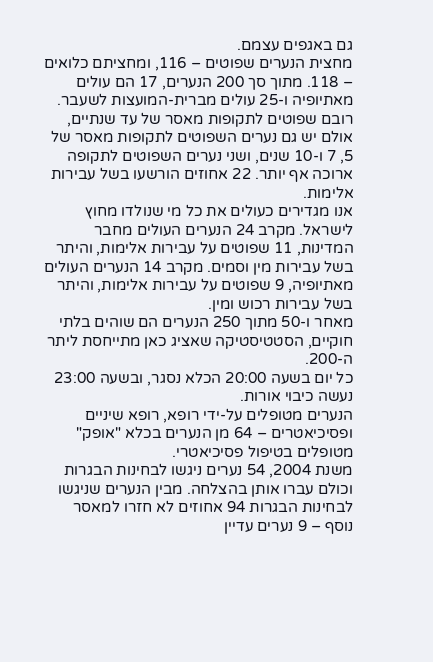גם באגפים עצמם.
מחצית הנערים שפוטים – 116, ומחציתם כלואים – 118. מתוך סך 200 הנערים, 17 הם עולים מאתיופיה ו-25 עולים מברית-המועצות לשעבר. רובם שפוטים לתקופות מאסר של עד שנתיים, אולם יש גם נערים השפוטים לתקופות מאסר של 5, 7 ו-10 שנים, ושני נערים השפוטים לתקופה ארוכה אף יותר. 22 אחוזים הורשעו בשל עבירות אלימות.
אנו מגדירים כעולים את כל מי שנולדו מחוץ לישראל. מקרב 24 הנערים העולים מחבר המדינות, 11 שפוטים על עבירות אלימות, והיתר בשל עבירות מין וסמים. מקרב 14 הנערים העולים מאתיופיה, 9 שפוטים על עבירות אלימות, והיתר בשל עבירות רכוש ומין.
מאחר ו-50 מתוך 250 הנערים הם שוהים בלתי חוקיים, הסטטיסטיקה שאציג כאן מתייחסת ליתר ה-200.
כל יום בשעה 20:00 הכלא נסגר, ובשעה 23:00 נעשה כיבוי אורות.
הנערים מטופלים על-ידי רופא, רופא שיניים ופסיכיאטרים – 64 מן הנערים בכלא "אופק" מטופלים בטיפול פסיכיאטרי.
משנת 2004, 54 נערים ניגשו לבחינות הבגרות וכולם עברו אותן בהצלחה. מבין הנערים שניגשו לבחינות הבגרות 94 אחוזים לא חזרו למאסר נוסף – 9 נערים עדיין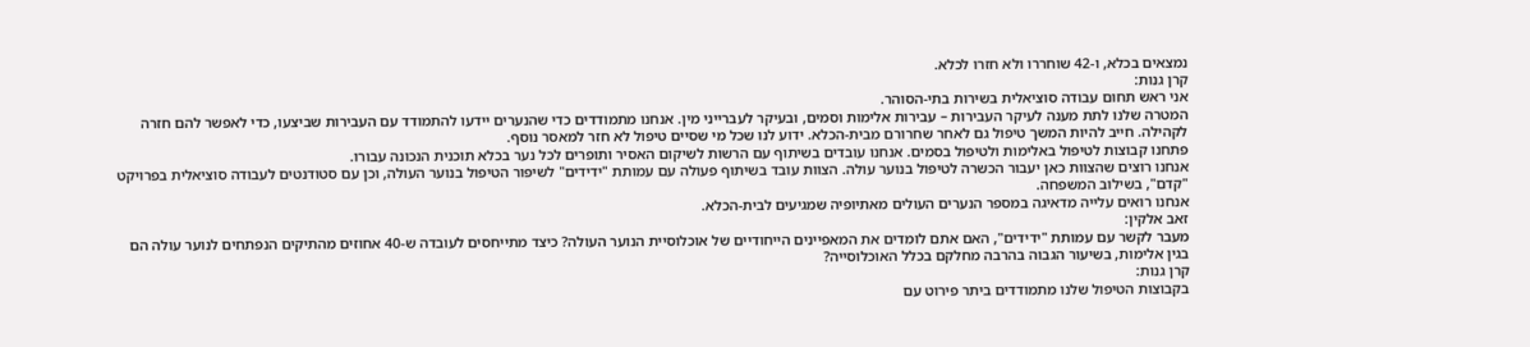נמצאים בכלא, ו-42 שוחררו ולא חזרו לכלא.
קרן גנות:
אני ראש תחום עבודה סוציאלית בשירות בתי-הסוהר.
המטרה שלנו לתת מענה לעיקר העבירות – עבירות אלימות וסמים, ובעיקר לעברייני מין. אנחנו מתמודדים כדי שהנערים יידעו להתמודד עם העבירות שביצעו, כדי לאפשר להם חזרה לקהילה. חייב להיות המשך טיפול גם לאחר שחרורם מבית-הכלא. ידוע לנו שכל מי שסיים טיפול לא חזר למאסר נוסף.
פתחנו קבוצות לטיפול באלימות ולטיפול בסמים. אנחנו עובדים בשיתוף עם הרשות לשיקום האסיר ותופרים לכל נער בכלא תוכנית הנכונה עבורו.
אנחנו רוצים שהצוות כאן יעבור הכשרה לטיפול בנוער עולה. הצוות עובד בשיתוף פעולה עם עמותת "ידידים" לשיפור הטיפול בנוער העולה, וכן עם סטודנטים לעבודה סוציאלית בפרויקט "קדם", בשילוב המשפחה.
אנחנו רואים עלייה מדאיגה במספר הנערים העולים מאתיופיה שמגיעים לבית-הכלא.
זאב אלקין:
מעבר לקשר עם עמותת "ידידים", האם אתם לומדים את המאפיינים הייחודיים של אוכלוסיית הנוער העולה? כיצד מתייחסים לעובדה ש-40 אחוזים מהתיקים הנפתחים לנוער עולה הם בגין אלימות, בשיעור הגבוה בהרבה מחלקם בכלל האוכלוסייה?
קרן גנות:
בקבוצות הטיפול שלנו מתמודדים ביתר פירוט עם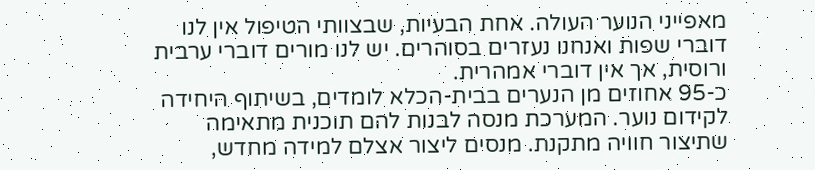מאפייני הנוער העולה. אחת הבעיות, שבצוותי הטיפול אין לנו דוברי שפות ואנחנו נעזרים בסוהרים. יש לנו מורים דוברי ערבית ורוסית, אך אין דוברי אמהרית.
כ-95 אחוזים מן הנערים בבית-הכלא לומדים, בשיתוף היחידה לקידום נוער. המערכת מנסה לבנות להם תוכנית מתאימה שתיצור חוויה מתקנת. מנסים ליצור אצלם למידה מחדש,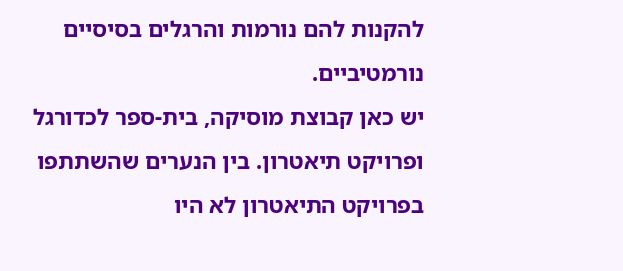להקנות להם נורמות והרגלים בסיסיים נורמטיביים.
יש כאן קבוצת מוסיקה, בית-ספר לכדורגל ופרויקט תיאטרון. בין הנערים שהשתתפו בפרויקט התיאטרון לא היו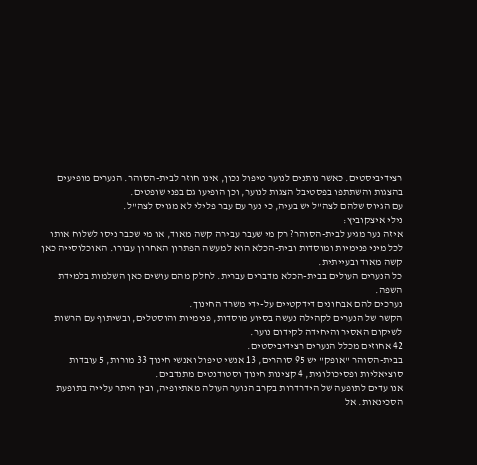רצידיביסטים. כאשר נותנים לנוער טיפול נכון, אינו חוזר לבית-הסוהר. הנערים מופיעים בהצגות והשתתפו בפסטיבל הצגות לנוער, וכן הופיעו גם בפני שופטים.
עם הגיוס שלהם לצה"ל יש בעיה, כי נער עם עבר פלילי לא מגויס לצה"ל.
נילי איצקוביץ:
איזה נער מגיע לבית-הסוהר? רק מי שעבר עבירה קשה מאוד, או מי שכבר ניסו לשלוח אותו לכל מיני פנימיות ומוסדות ובית-הכלא הוא למעשה הפתרון האחרון עבורו. האוכלוסייה כאן קשה מאוד ובעייתית.
כל הנערים העולים בבית-הכלא מדברים עברית. לחלק מהם עושים כאן השלמות בלמידת השפה.
נערכים להם אבחונים דידקטיים על-ידי משרד החינוך.
הקשר של הנערים לקהילה נעשה בסיוע מוסדות, פנימיות והוסטלים, ובשיתוף עם הרשות לשיקום האסיר והיחידה לקידום נוער.
42 אחוזים מכלל הנערים רצידיביסטים.
בבית-הסוהר "אופק" יש 95 סוהרים, 13 אנשי טיפול ואנשי חינוך 33 מורות, 5 עובדות סוציאליות ופסיכולוגית, 4 קצינות חינוך וסטודנטים מתנדבים.
אנו עדים לתופעה של הידרדרות בקרב הנוער העולה מאתיופיה, ובין היתר עלייה בתופעת הסכינאות. אל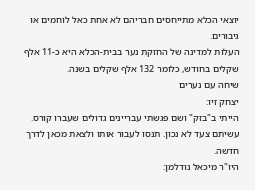יוצאי הכלא מתייחסים חבריהם לא אחת כאל לוחמים או גיבורים.
העלות למדינה של החזקת נער בבית-הכלא היא כ-11 אלף שקלים בחודש, כלומר 132 אלף שקלים בשנה.
שיחה עם נערים
יצחק זיו:
הייתי ב"בזק" ושם פגשתי עבריינים גדולים שעברו קורס.
עשיתם צעד לא נכון. תנסו לעבור אותו ולצאת מכאן לדרך חדשה.
היו"ר מיכאל נודלמן: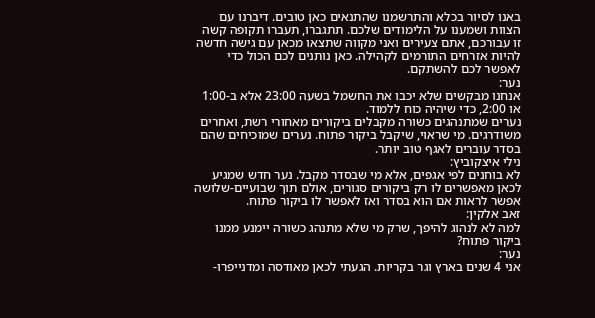באנו לסיור בכלא והתרשמנו שהתנאים כאן טובים. דיברנו עם הצוות ושמענו על הלימודים שלכם. תתגברו, תעברו תקופה קשה זו עבורכם, אתם צעירים ואני מקווה שתצאו מכאן עם גישה חדשה להיות אזרחים התורמים לקהילה. כאן נותנים לכם הכול כדי לאפשר לכם להשתקם.
נער:
אנחנו מבקשים שלא יכבו את החשמל בשעה 23:00 אלא ב-1:00 או 2:00, כדי שיהיה כוח ללמוד.
נערים שמתנהגים כשורה מקבלים ביקורים מאחורי רשת, ואחרים משודרגים. מי שראוי, שיקבל ביקור פתוח. נערים שמוכיחים שהם בסדר עוברים לאגף טוב יותר.
נילי איצקוביץ:
לא בוחנים לפי אגפים, אלא מי שבסדר מקבל. נער חדש שמגיע לכאן מאפשרים לו רק ביקורים סגורים, אולם תוך שבועיים-שלושה אפשר לראות אם הוא בסדר ואז לאפשר לו ביקור פתוח.
זאב אלקין:
למה לא לנהוג להיפך, שרק מי שלא מתנהג כשורה יימנע ממנו ביקור פתוח?
נער:
אני 4 שנים בארץ וגר בקריות. הגעתי לכאן מאודסה ומדנייפרו-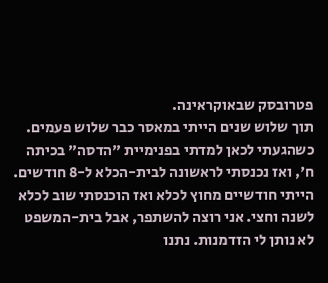פטרובסק שבאוקראינה.
תוך שלוש שנים הייתי במאסר כבר שלוש פעמים. כשהגעתי לכאן למדתי בפנימיית "הדסה" בכיתה ח', ואז נכנסתי לראשונה לבית-הכלא ל-8 חודשים. הייתי חודשיים מחוץ לכלא ואז הוכנסתי שוב לכלא לשנה וחצי. אני רוצה להשתפר, אבל בית-המשפט לא נותן לי הזדמנות. נתנו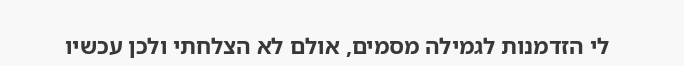לי הזדמנות לגמילה מסמים, אולם לא הצלחתי ולכן עכשיו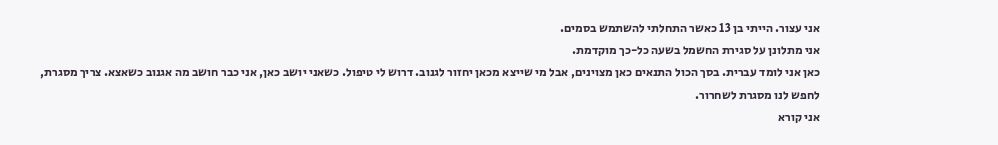אני עצור. הייתי בן 13 כאשר התחלתי להשתמש בסמים.
אני מתלונן על סגירת החשמל בשעה כל-כך מוקדמת.
כאן אני לומד עברית. בסך הכול התנאים כאן מצוינים, אבל מי שייצא מכאן יחזור לגנוב. דרוש לי טיפול. כשאני יושב כאן, אני כבר חושב מה אגנוב כשאצא. צריך מסגרת, לחפש לנו מסגרת לשחרור.
אני קורא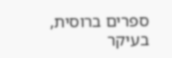ספרים ברוסית, בעיקר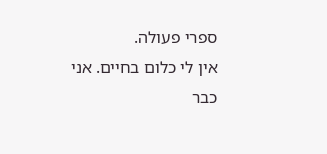ספרי פעולה.
אין לי כלום בחיים. אני כבר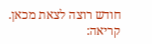חודש רוצה לצאת מכאן.
קריאה: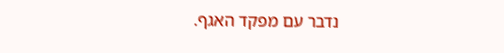נדבר עם מפקד האגף.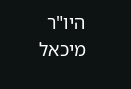היו"ר מיכאל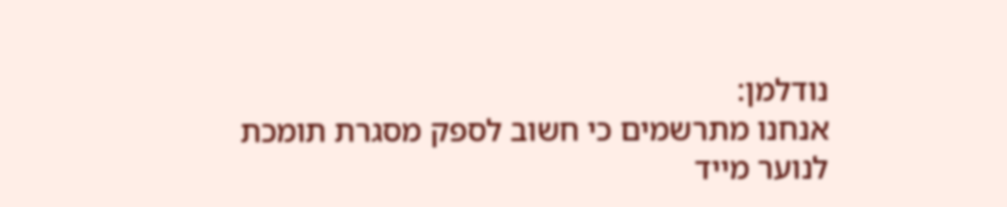נודלמן:
אנחנו מתרשמים כי חשוב לספק מסגרת תומכת לנוער מייד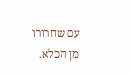עם שחרורו מן הכלא.